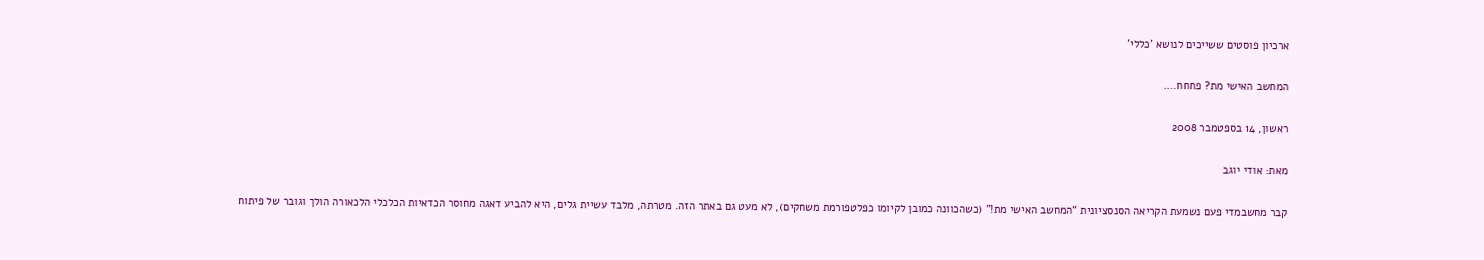ארכיון פוסטים ששייכים לנושא 'כללי'

המחשב האישי מת? פחחח….

ראשון, 14 בספטמבר 2008

מאת: אודי יוגב

קבר מחשבמדי פעם נשמעת הקריאה הסנסציונית “המחשב האישי מת!” (כשהכוונה כמובן לקיומו כפלטפורמת משחקים), לא מעט גם באתר הזה. מטרתה, מלבד עשיית גלים, היא להביע דאגה מחוסר הכדאיות הכלכלי הלכאורה הולך וגובר של פיתוח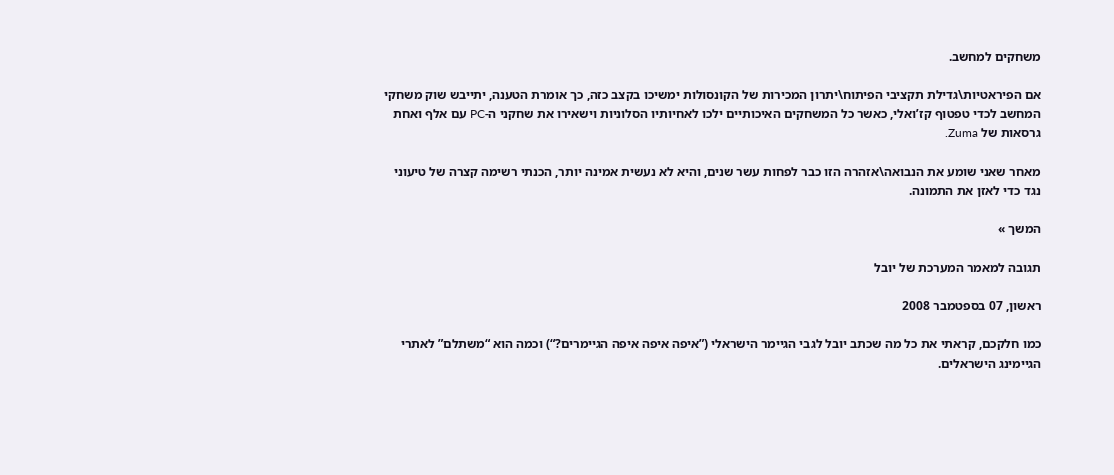משחקים למחשב.

אם הפיראטיות\גדילת תקציבי הפיתוח\יתרון המכירות של הקונסולות ימשיכו בקצב כזה, כך אומרת הטענה, יתייבש שוק משחקי המחשב לכדי טפטוף קז’ואלי, כאשר כל המשחקים האיכותיים ילכו לאחיותיו הסלוניות וישאירו את שחקני ה-PC עם אלף ואחת גרסאות של Zuma.

מאחר שאני שומע את הנבואה\אזהרה הזו כבר לפחות עשר שנים, והיא לא נעשית אמינה יותר, הכנתי רשימה קצרה של טיעוני נגד כדי לאזן את התמונה.

המשך »

תגובה למאמר המערכת של יובל

ראשון, 07 בספטמבר 2008

כמו חלקכם, קראתי את כל מה שכתב יובל לגבי הגיימר הישראלי (”איפה איפה איפה הגיימרים?“) וכמה הוא “משתלם” לאתרי הגיימינג הישראלים.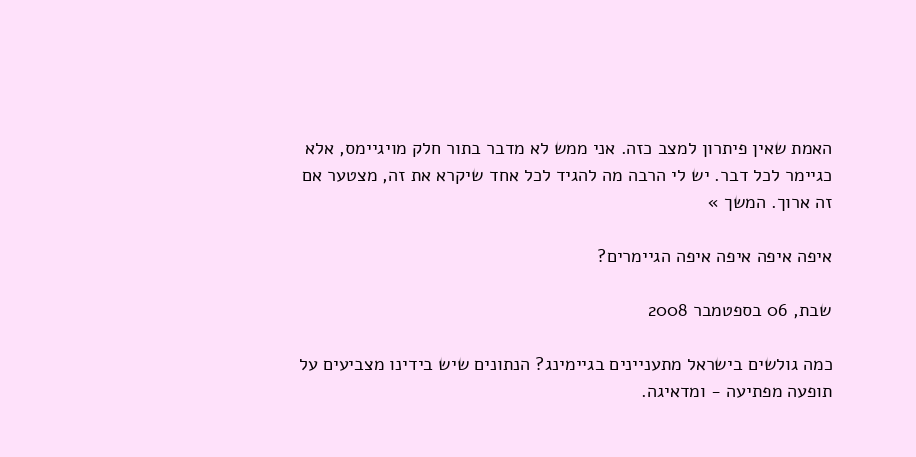האמת שאין פיתרון למצב כזה. אני ממש לא מדבר בתור חלק מויגיימס, אלא כגיימר לכל דבר. יש לי הרבה מה להגיד לכל אחד שיקרא את זה, מצטער אם זה ארוך. המשך »

איפה איפה איפה איפה הגיימרים?

שבת, 06 בספטמבר 2008

כמה גולשים בישראל מתעניינים בגיימינג? הנתונים שיש בידינו מצביעים על תופעה מפתיעה - ומדאיגה.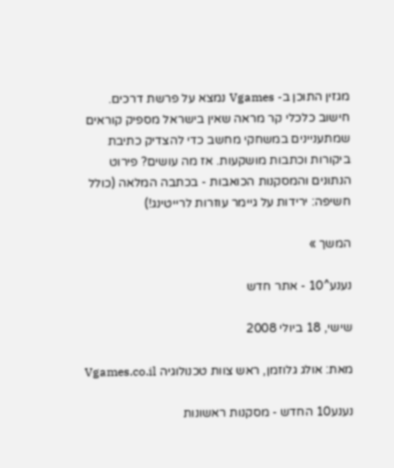מגזין התוכן ב- Vgames נמצא על פרשת דרכים. חישוב כלכלי קר מראה שאין בישראל מספיק קוראים שמתעניינים במשחקי מחשב כדי להצדיק כתיבת ביקורות וכתבות מושקעות. אז מה עושים? פירוט הנתונים והמסקנות הכואבות - בכתבה המלאה (כולל חשיפה: ירידות על גיימר עוזרות לרייטינג!)

המשך »

נענע^10 - אתר חדש

שישי, 18 ביולי 2008

מאת: אולג גלוזמן, ראש צוות טכנולוגיה Vgames.co.il

נענע10 החדש - מסקנות ראשונות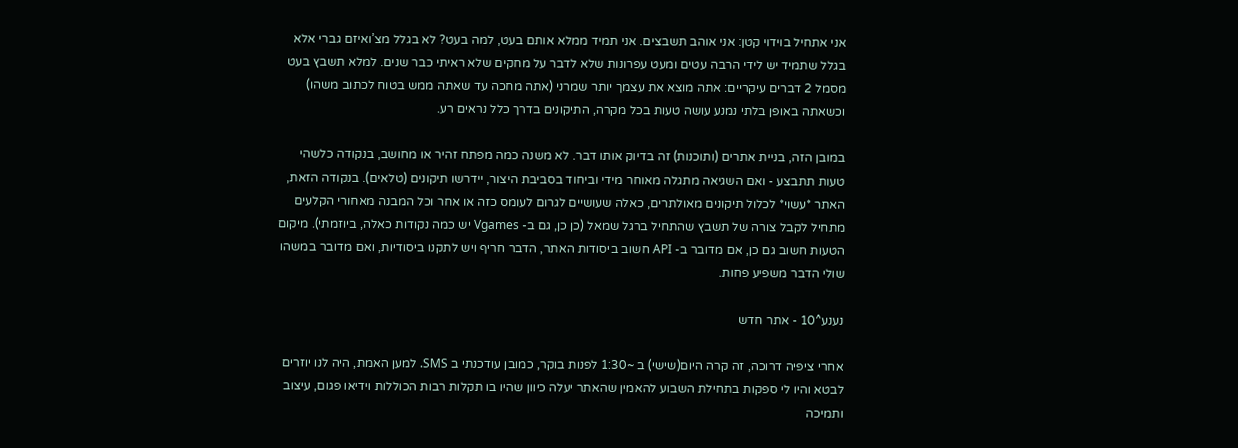אני אתחיל בוידוי קטן: אני אוהב תשבצים. אני תמיד ממלא אותם בעט, למה בעט? לא בגלל מצ’ואיזם גברי אלא בגלל שתמיד יש לידי הרבה עטים ומעט עפרונות שלא לדבר על מחקים שלא ראיתי כבר שנים. למלא תשבץ בעט מסמל 2 דברים עיקריים: אתה מוצא את עצמך יותר שמרני (אתה מחכה עד שאתה ממש בטוח לכתוב משהו) וכשאתה באופן בלתי נמנע עושה טעות בכל מקרה, התיקונים בדרך כלל נראים רע.

במובן הזה, בניית אתרים (ותוכנות) זה בדיוק אותו דבר. לא משנה כמה מפתח זהיר או מחושב, בנקודה כלשהי טעות תתבצע - ואם השגיאה מתגלה מאוחר מידי וביחוד בסביבת היצור, יידרשו תיקונים (טלאים). בנקודה הזאת, האתר *עשוי* לכלול תיקונים מאולתרים, כאלה שעושיים לגרום לעומס כזה או אחר וכל המבנה מאחורי הקלעים מתחיל לקבל צורה של תשבץ שהתחיל ברגל שמאל (כן כן, גם ב- Vgames יש כמה נקודות כאלה, ביוזמתי). מיקום הטעות חשוב גם כן, אם מדובר ב- API חשוב ביסודות האתר, הדבר חריף ויש לתקנו ביסודיות, ואם מדובר במשהו שולי הדבר משפיע פחות.

נענע^10 - אתר חדש

אחרי ציפיה דרוכה, זה קרה היום(שישי) ב ~1:30 לפנות בוקר, כמובן עודכנתי ב SMS. למען האמת, היה לנו יוזרים לבטא והיו לי ספקות בתחילת השבוע להאמין שהאתר יעלה כיוון שהיו בו תקלות רבות הכוללות וידיאו פגום, עיצוב ותמיכה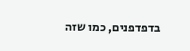בדפדפנים, כמו שזה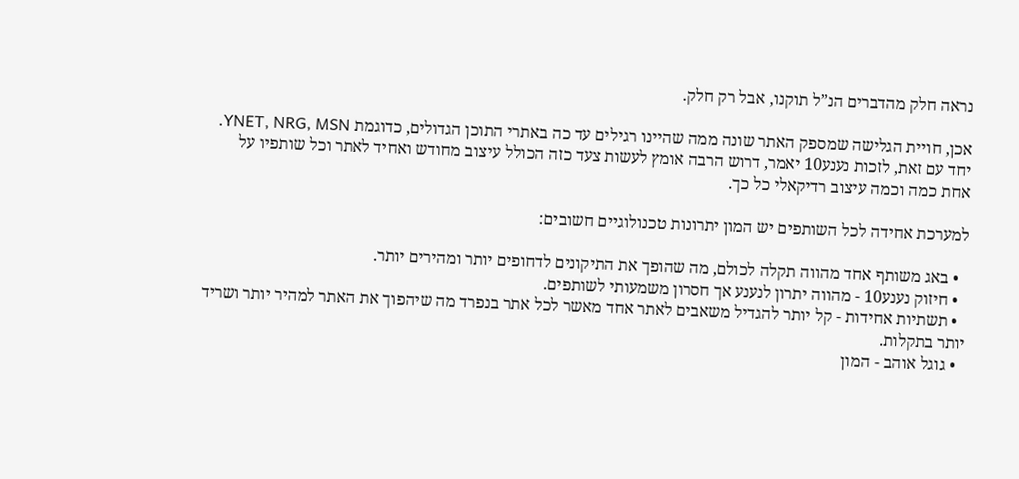נראה חלק מהדברים הנ”ל תוקנו, אבל רק חלק.

אכן, חויית הגלישה שמספק האתר שונה ממה שהיינו רגילים עד כה באתרי התוכן הגדולים, כדוגמת YNET, NRG, MSN.
יחד עם זאת, לזכות נענע10 יאמר, דרוש הרבה אומץ לעשות צעד כזה הכולל עיצוב מחודש ואחיד לאתר וכל שותפיו על אחת כמה וכמה עיצוב רדיקאלי כל כך.

למערכת אחידה לכל השותפים יש המון יתרונות טכנולוגיים חשובים:

  • באג משותף אחד מהווה תקלה לכולם, מה שהופך את התיקונים לדחופים יותר ומהירים יותר.
  • חיזוק נענע10 - מהווה יתרון לנענע אך חסרון משמעותי לשותפים.
  • תשתיות אחידות - קל יותר להגדיל משאבים לאתר אחד מאשר לכל אתר בנפרד מה שיהפוך את האתר למהיר יותר ושריד יותר בתקלות.
  • גוגל אוהב - המון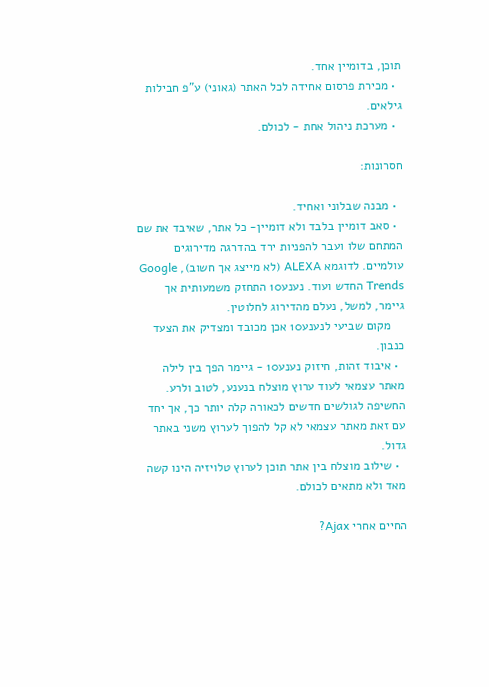תוכן, בדומיין אחד.
  • מכירת פרסום אחידה לכל האתר (גאוני) ע”פ חבילות גילאים.
  • מערכת ניהול אחת - לכולם.

חסרונות:

  • מבנה שבלוני ואחיד.
  • סאב דומיין בלבד ולא דומיין- כל אתר, שאיבד את שם המתחם שלו ועבר להפניות ירד בהדרגה מדירוגים עולמיים. לדוגמא ALEXA (לא מייצג אך חשוב), Google Trends החדש ועוד. נענע10 התחזק משמעותית אך גיימר, למשל, נעלם מהדירוג לחלוטין.
    מקום שביעי לנענע10 אכן מכובד ומצדיק את הצעד כנבון.
  • איבוד זהות, חיזוק נענע10 - גיימר הפך בין לילה מאתר עצמאי לעוד ערוץ מוצלח בנענע, לטוב ולרע. החשיפה לגולשים חדשים לכאורה קלה יותר כך, אך יחד עם זאת מאתר עצמאי לא קל להפוך לערוץ משני באתר גדול.
  • שילוב מוצלח בין אתר תוכן לערוץ טלויזיה הינו קשה מאד ולא מתאים לכולם.

החיים אחרי Ajax?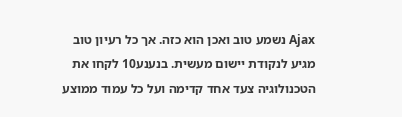Ajax נשמע טוב ואכן הוא כזה. אך כל רעיון טוב מגיע לנקודת יישום מעשית. בנענע10 לקחו את הטכנולוגיה צעד אחד קדימה ועל כל עמוד ממוצע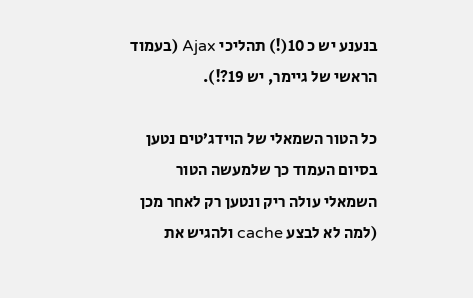בנענע יש כ 10(!) תהליכי Ajax (בעמוד הראשי של גיימר, יש 19?!).

כל הטור השמאלי של הוידג’טים נטען בסיום העמוד כך שלמעשה הטור השמאלי עולה ריק ונטען רק לאחר מכן (למה לא לבצע cache ולהגיש את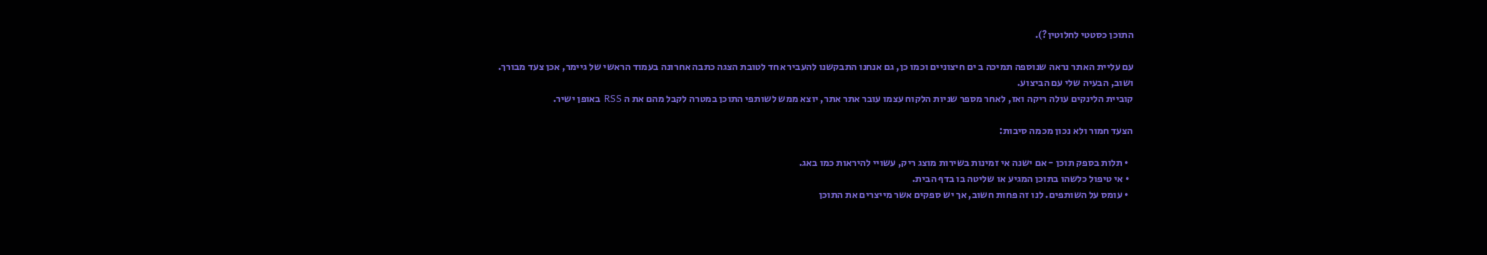התוכן כסטטי לחלוטין?).

עם עליית האתר נראה שנוספה תמיכה ב ים חיצוניים וכמו כן, גם אנחנו התבקשנו להעביר אחד לטובת הצגה כתבה אחרונה בעמוד הראשי של גיימר, אכן צעד מבורך. ושוב, הבעיה שלי עם הביצוע.
קוביית הלינקים עולה ריקה ואז, לאחר מספר שניות הלקוח עצמו עובר אתר אתר, יוצא ממש לשותפי התוכן במטרה לקבל מהם את ה RSS באופן ישיר.

הצעד חמור ולא נכון מכמה סיבות:

  • תלות בספק תוכן - אם ישנה אי זמינות בשירות מוצג ריק, עשויי להיראות כמו באג.
  • אי טיפול כלשהו בתוכן המגיע או שליטה בו בדף הבית.
  • עומס על השותפים. לנו זה פחות חשוב, אך יש ספקים אשר מייצרים את התוכן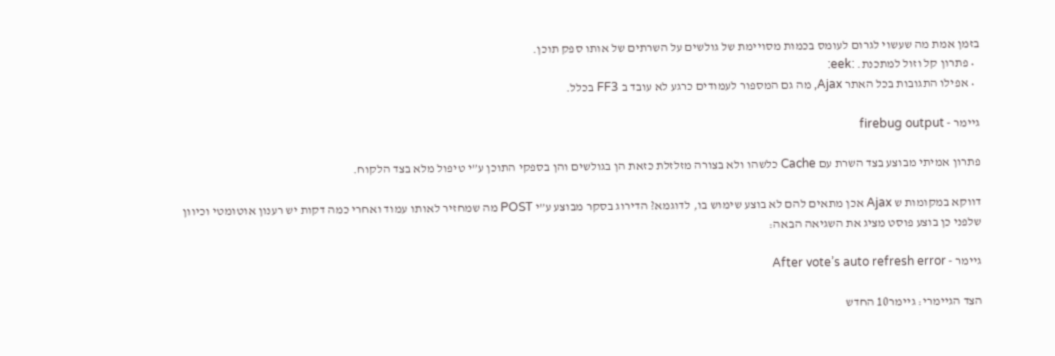בזמן אמת מה שעשוי לגרום לעומס בכמות מסויימת של גולשים על השרתים של אותו ספק תוכן.
  • פתרון קל וזול למתכנת. :eek:
  • אפילו התגובות בכל האתר Ajax, מה גם המספור לעמודים כרגע לא עובד ב FF3 בכלל.

גיימר - firebug output

פתרון אמיתי מבוצע בצד השרת עם Cache כלשהו ולא בצורה מזלזלת כזאת הן בגולשים והן בספקי התוכן ע”י טיפול מלא בצד הלקוח.

דווקא במקומות ש Ajax אכן מתאים להם לא בוצע שימוש בו, לדוגמא? הדירוג בסקר מבוצע ע”י POST מה שמחזיר לאותו עמוד ואחרי כמה דקות יש רענון אוטומטי וכיוון שלפני כן בוצע פוסט מציג את השגיאה הבאה:

גיימר - After vote’s auto refresh error

הצד הגיימרי: גיימר10 החדש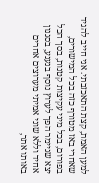למען האמת, קצת התאכזבתי. אני חייב להגיד שאחרי באז מטורף כזה בכל המישורים, בפורום, בכל מיני עקיצות קטנות, בסך הכל יצא שגיימר הפך לערוץ נוסף בנענע, בסגנון אחיד וללא שוני אמיתי מערוצים אחרים באותו אתר,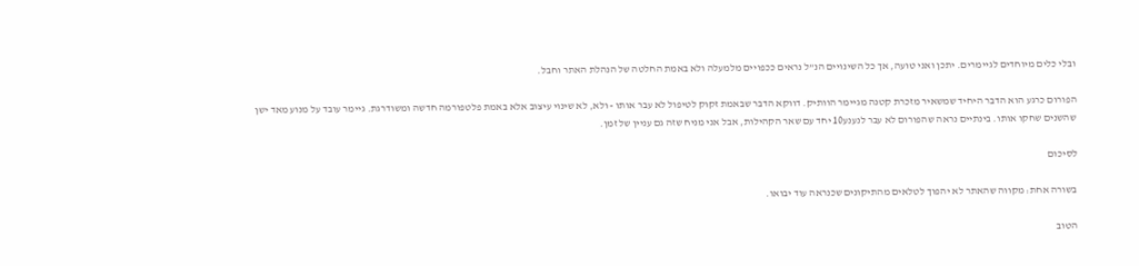ובלי כלים מיוחדים לגיימרים. יתכן ואני טועה, אך כל השינויים הנ”ל נראים ככפויים מלמעלה ולא באמת החלטה של הנהלת האתר וחבל.

הפורום כרגע הוא הדבר היחיד שמשאיר מזכרת קטנה מגיימר הוותיק. דווקא הדבר שבאמת זקוק לטיפול לא עבר אותו - ולא, לא שינוי עיצוב אלא באמת פלטפורמה חדשה ומשודרגת. גיימר עובד על מנוע מאד ישן שהשנים שחקו אותו. בינתיים נראה שהפורום לא עבר לנענע10 יחד עם שאר הקהילות, אבל אני מניח שזה גם עניין של זמן.

לסיכום

בשורה אחת: מקווה שהאתר לא יהפוך לטלאים מהתיקונים שכנראה עוד יבואו.

הטוב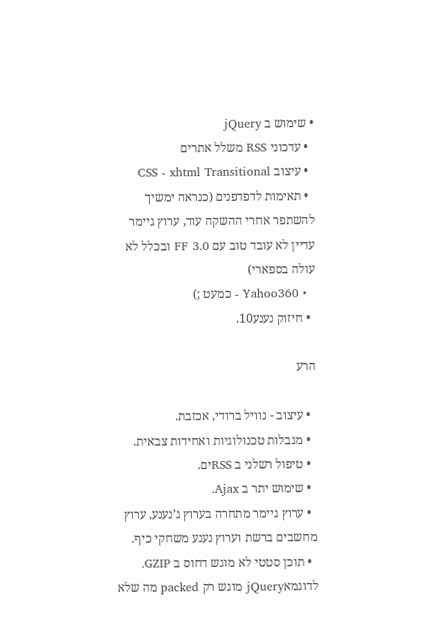• שימוש ב jQuery
  • עדכוני RSS משלל אתרים
  • עיצוב CSS - xhtml Transitional
  • תאימות לדפדפנים (כנראה ימשיך להשתפר אחרי ההשקה עוד, ערוץ גיימר עדיין לא עובד טוב עם FF 3.0 ובכלל לא עולה בספארי)
  • Yahoo360 - כמעט ;)
  • חיזוק נענע10.

הרע

  • עיצוב - נוויל ברודי, אכזבת.
  • מגבלות טכנולוגיות ואחידות צבאית.
  • טיפול רשלני ב RSSים.
  • שימוש יתר ב Ajax.
  • ערוץ גיימר מתחרה בערוץ ג’נענע, ערוץ מחשבים ברשת וערוץ נענע משחקי כיף.
  • תוכן סטטי לא מוגש דחוס ב GZIP. לדוגמאjQuery מוגש רק packed מה שלא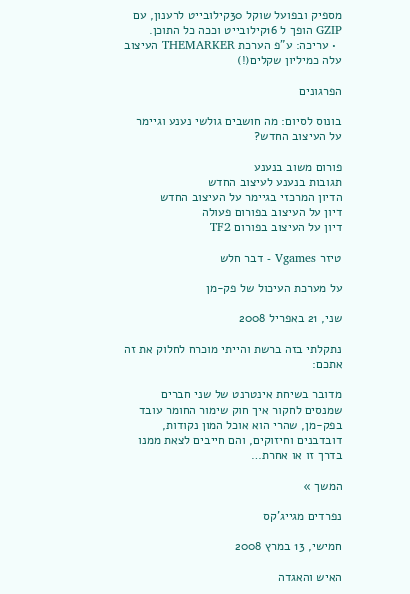מספיק ובפועל שוקל 30קילובייט לרענון, עם GZIP הופך ל 16קילובייט וככה כל התוכן.
  • עריכה: ע”פ הערכת THEMARKER העיצוב עלה כמיליון שקלים(!)

הפרגונים

בונוס לסיום: מה חושבים גולשי נענע וגיימר על העיצוב החדש?

פורום משוב בנענע
תגובות בנענע לעיצוב החדש
הדיון המרכזי בגיימר על העיצוב החדש
דיון על העיצוב בפורום פעולה
דיון על העיצוב בפורום TF2

טיזר Vgames - דבר חלש

על מערכת העיכול של פק-מן

שני, 21 באפריל 2008

נתקלתי בזה ברשת והייתי מוכרח לחלוק את זה אתכם:

מדובר בשיחת אינטרנט של שני חברים שמנסים לחקור איך חוק שימור החומר עובד בפק-מן, שהרי הוא אוכל המון נקודות, דובדבנים וחיזוקים, והם חייבים לצאת ממנו בדרך זו או אחרת…

המשך »

נפרדים מגייג’קס

חמישי, 13 במרץ 2008

האיש והאגדה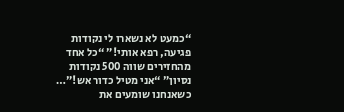“כמעט לא נשארו לי נקודות פגיעה, רפא אותי!” “כל אחד מהחזירים שווה 500 נקודות נסיון” “אני מטיל כדור אש!”… כשאנחנו שומעים את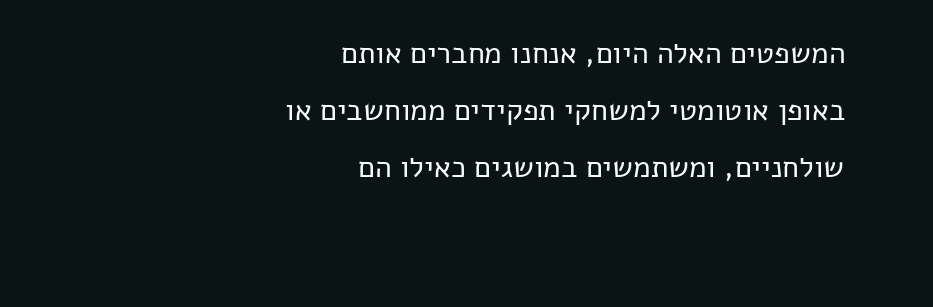המשפטים האלה היום, אנחנו מחברים אותם באופן אוטומטי למשחקי תפקידים ממוחשבים או שולחניים, ומשתמשים במושגים כאילו הם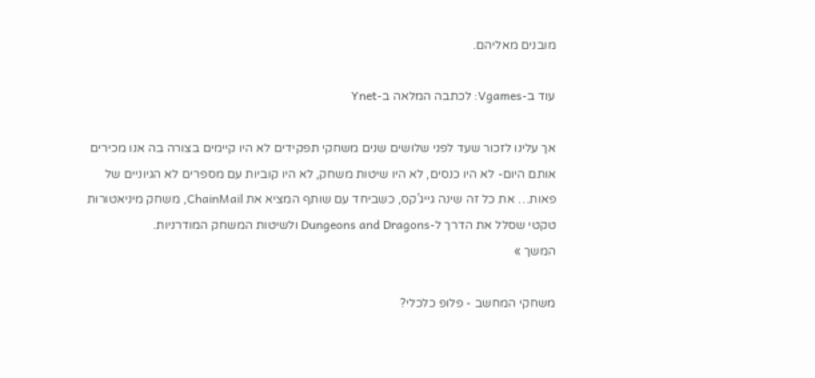מובנים מאליהם.

עוד ב-Vgames: לכתבה המלאה ב-Ynet

אך עלינו לזכור שעד לפני שלושים שנים משחקי תפקידים לא היו קיימים בצורה בה אנו מכירים אותם היום- לא היו כנסים, לא היו שיטות משחק, לא היו קוביות עם מספרים לא הגיוניים של פאות… את כל זה שינה גייג’קס, כשביחד עם שותף המציא את ChainMail, משחק מיניאטורות טקטי שסלל את הדרך ל-Dungeons and Dragons ולשיטות המשחק המודרניות.
המשך »

משחקי המחשב - פלופ כלכלי?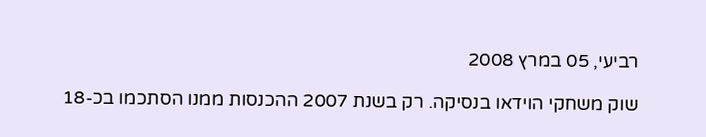רביעי, 05 במרץ 2008

שוק משחקי הוידאו בנסיקה. רק בשנת 2007 ההכנסות ממנו הסתכמו בכ-18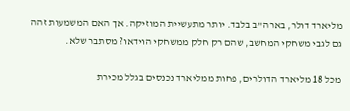מליארד דולר, בארה”ב בלבד. יותר מתעשיית המוזיקה. אך האם המשמעות זהה גם לגבי משחקי המחשב, שהם רק חלק ממשחקי הוידאו? מסתבר שלא.

מכל 18 מליארד הדולרים, פחות ממליארד נכנסים בגלל מכירת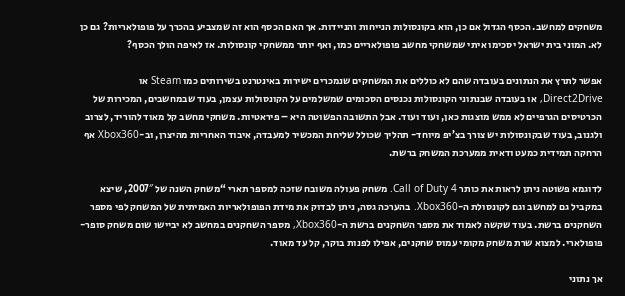משחקים למחשב. הכסף הגדול אם כן, הוא בקונסולות הנייחות והניידות. אך האם הכסף הוא זה שמצביע בהכרך על פופולאריות? גם כן לא. המוני בית ישראל יסכימו איתי שמשחקי מחשב פופולאריים כמו, ואף יותר ממשחקי קונסולות. אז לאיפה הולך הכסף?

אפשר לתרץ את הנתונים בעובדה שהם לא כוללים את המשחקים שנמכרים ישירות באינטרנט בשירותים כמו Steam או Direct2Drive, או בעובדה שבנתוני הקונסולות נכנסים הסכומים שמשלמים על הקונסולות עצמן, בעוד שבמחשבים, המכירות של הכרטיסים הגרפיים לא ממש מוצגות כאן, ועוד ועוד. אבל התשובה הפשוטה היא – פיראטיות. משחקי מחשב קל מאוד להוריד, לצרוב ולגנוב, בעוד שבקונסולות יש צורך בצ’יפ מיוחד- תהליך שכולל שליחת המכשיר למעבדה, איבוד האחריות מהיצרן, וב-Xbox360 אף הרחקה תמידית כמעט ודאית ממערכת המשחק ברשת.

לדוגמא פשוטה ניתן לראות את כותר Call of Duty 4. משחק פעולה משובח שזכה למספר תארי “משחק השנה של 2007″, שיצא במקביל גם למחשב וגם לקונסולת ה-Xbox360. בהערכה גסה, ניתן לבדוק את מידת הפופולאריות האמיתית של המשחק לפי מספר השחקנים ברשת. בעוד שקשה לאמוד את מספר השחקנים ברשת ה-Xbox360, מספר השחקנים במחשב לא יביישו שום משחק סופר-פופולארי. למצוא שרת משחק מקומי עמוס שחקנים, אפילו לפנות בוקר, קל עד מאוד.

אך נתוני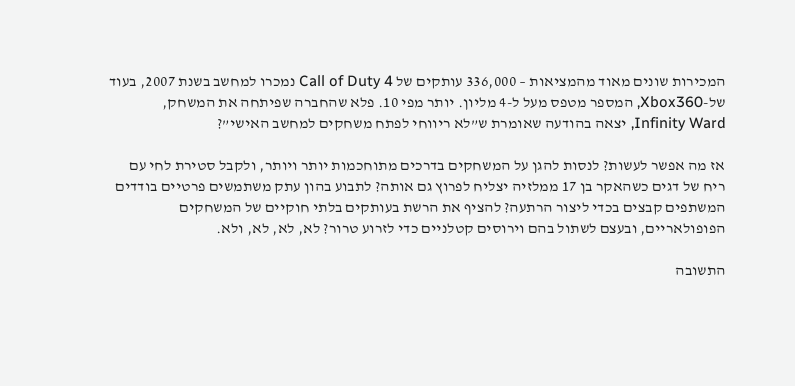המכירות שונים מאוד מהמציאות – 336,000 עותקים של Call of Duty 4 נמכרו למחשב בשנת 2007, בעוד של-Xbox360, המספר מטפס מעל ל-4 מליון. יותר מפי 10. פלא שהחברה שפיתחה את המשחק, Infinity Ward, יצאה בהודעה שאומרת ש”לא ריווחי לפתח משחקים למחשב האישי”?

אז מה אפשר לעשות? לנסות להגן על המשחקים בדרכים מתוחכמות יותר ויותר, ולקבל סטירת לחי עם ריח של דגים כשהאקר בן 17 ממלזיה יצליח לפרוץ גם אותה? לתבוע בהון עתק משתמשים פרטיים בודדים המשתפים קבצים בכדי ליצור הרתעה? להציף את הרשת בעותקים בלתי חוקיים של המשחקים הפופולאריים, ובעצם לשתול בהם וירוסים קטלניים כדי לזרוע טרור? לא, לא, לא, ולא.

התשובה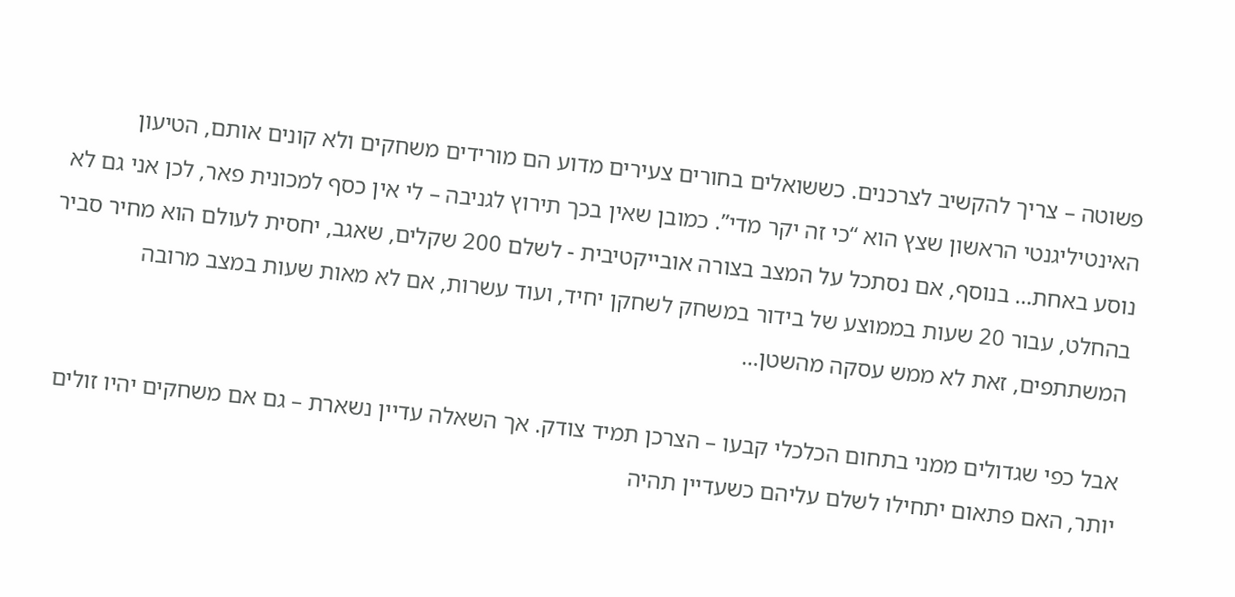פשוטה – צריך להקשיב לצרכנים. כששואלים בחורים צעירים מדוע הם מורידים משחקים ולא קונים אותם, הטיעון האינטיליגנטי הראשון שצץ הוא “כי זה יקר מדי”. כמובן שאין בכך תירוץ לגניבה – לי אין כסף למכונית פאר, לכן אני גם לא נוסע באחת… בנוסף, אם נסתכל על המצב בצורה אובייקטיבית - לשלם 200 שקלים, שאגב, יחסית לעולם הוא מחיר סביר בהחלט, עבור 20 שעות בממוצע של בידור במשחק לשחקן יחיד, ועוד עשרות, אם לא מאות שעות במצב מרובה המשתתפים, זאת לא ממש עסקה מהשטן…

אבל כפי שגדולים ממני בתחום הכלכלי קבעו – הצרכן תמיד צודק. אך השאלה עדיין נשארת – גם אם משחקים יהיו זולים יותר, האם פתאום יתחילו לשלם עליהם כשעדיין תהיה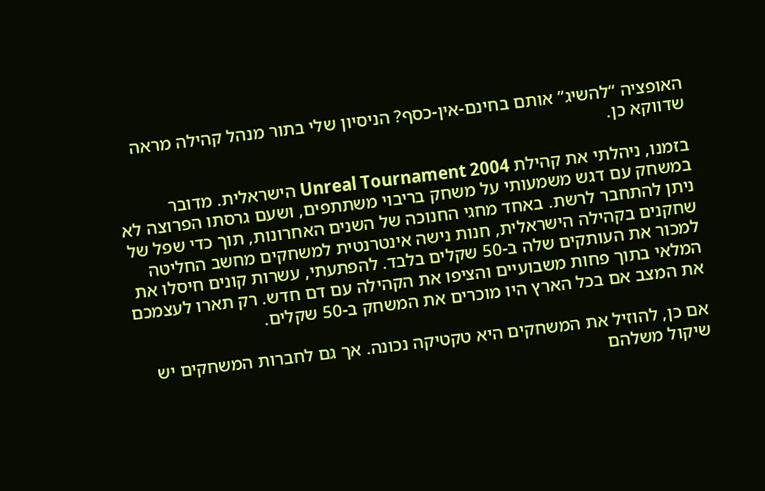האופציה “להשיג” אותם בחינם-אין-כסף? הניסיון שלי בתור מנהל קהילה מראה שדווקא כן.

בזמנו, ניהלתי את קהילת Unreal Tournament 2004 הישראלית. מדובר במשחק עם דגש משמעותי על משחק בריבוי משתתפים, ושעם גרסתו הפרוצה לא ניתן להתחבר לרשת. באחד מחגי החנוכה של השנים האחרונות, תוך כדי שפל של שחקנים בקהילה הישראלית, חנות נישה אינטרנטית למשחקים מחשב החליטה למכור את העותקים שלה ב-50 שקלים בלבד. להפתעתי, עשרות קונים חיסלו את המלאי בתוך פחות משבועיים והציפו את הקהילה עם דם חדש. רק תארו לעצמכם את המצב אם בכל הארץ היו מוכרים את המשחק ב-50 שקלים.

אם כן, להוזיל את המשחקים היא טקטיקה נכונה. אך גם לחברות המשחקים יש שיקול משלהם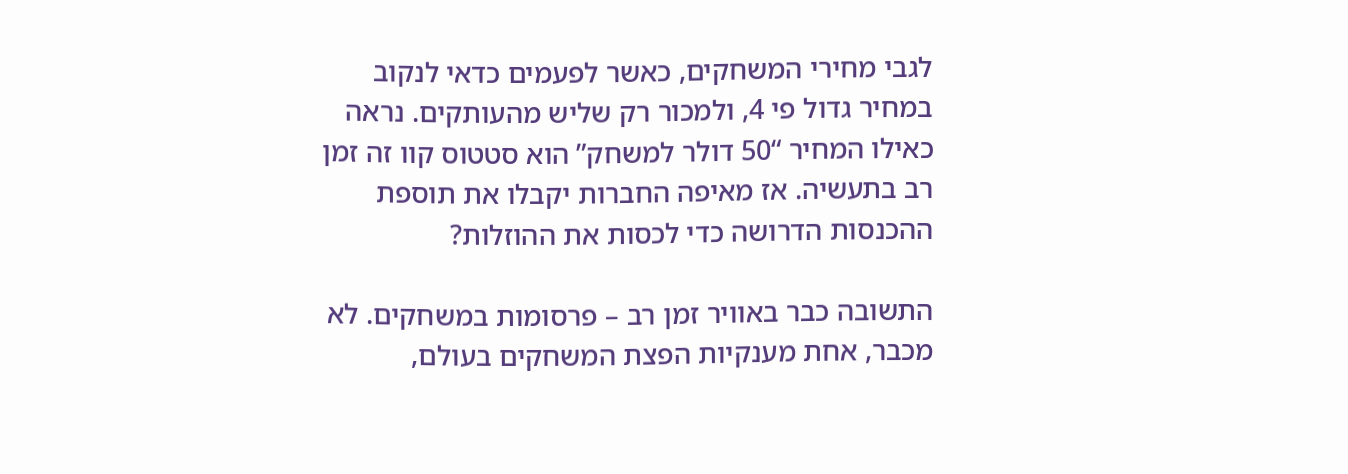לגבי מחירי המשחקים, כאשר לפעמים כדאי לנקוב במחיר גדול פי 4, ולמכור רק שליש מהעותקים. נראה כאילו המחיר “50 דולר למשחק” הוא סטטוס קוו זה זמן רב בתעשיה. אז מאיפה החברות יקבלו את תוספת ההכנסות הדרושה כדי לכסות את ההוזלות?

התשובה כבר באוויר זמן רב – פרסומות במשחקים. לא מכבר, אחת מענקיות הפצת המשחקים בעולם,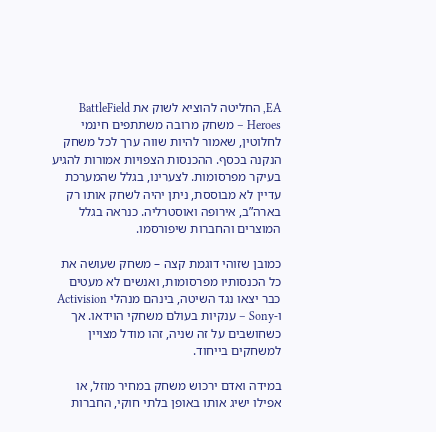EA, החליטה להוציא לשוק את BattleField Heroes – משחק מרובה משתתפים חינמי לחלוטין, שאמור להיות שווה ערך לכל משחק הנקנה בכסף. ההכנסות הצפויות אמורות להגיע בעיקר מפרסומות. לצערינו, בגלל שהמערכת עדיין לא מבוססת, ניתן יהיה לשחק אותו רק בארה”ב, אירופה ואוסטרליה. כנראה בגלל המוצרים והחברות שיפורסמו.

כמובן שזוהי דוגמת קצה – משחק שעושה את כל הכנסותיו מפרסומות, ואנשים לא מעטים כבר יצאו נגד השיטה, בינהם מנהלי Activision ו-Sony – ענקיות בעולם משחקי הוידאו. אך כשחושבים על זה שניה, זהו מודל מצויין למשחקים בייחוד.

במידה ואדם ירכוש משחק במחיר מוזל, או אפילו ישיג אותו באופן בלתי חוקי, החברות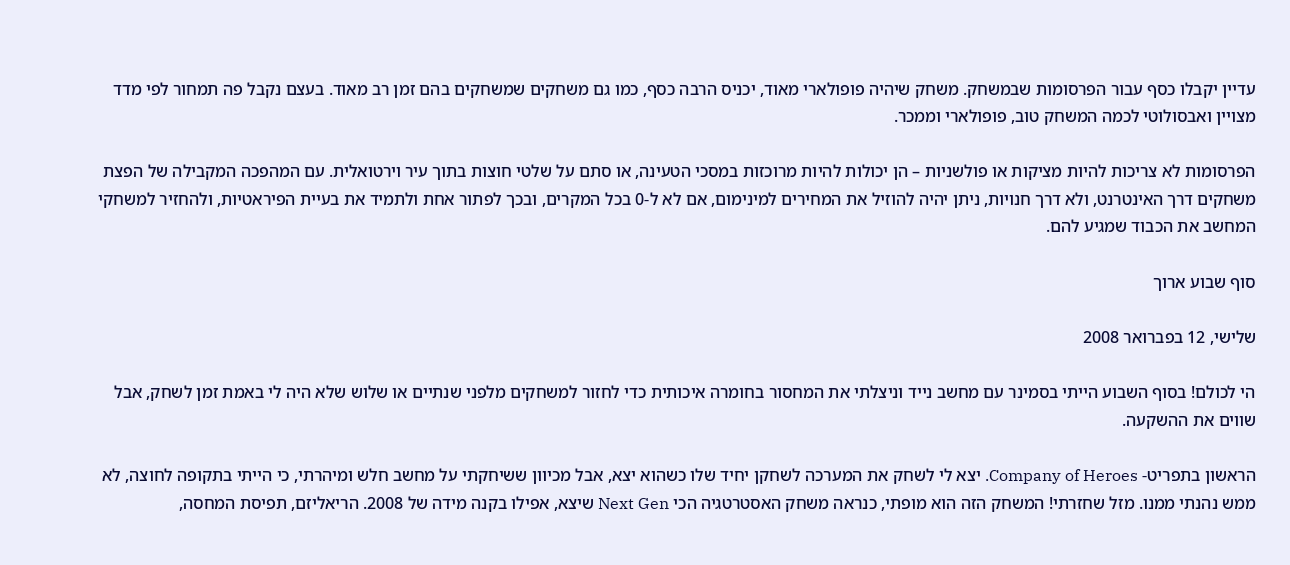עדיין יקבלו כסף עבור הפרסומות שבמשחק. משחק שיהיה פופולארי מאוד, יכניס הרבה כסף, כמו גם משחקים שמשחקים בהם זמן רב מאוד. בעצם נקבל פה תמחור לפי מדד מצויין ואבסולוטי לכמה המשחק טוב, פופולארי וממכר.

הפרסומות לא צריכות להיות מציקות או פולשניות – הן יכולות להיות מרוכזות במסכי הטעינה, או סתם על שלטי חוצות בתוך עיר וירטואלית. עם המהפכה המקבילה של הפצת משחקים דרך האינטרנט, ולא דרך חנויות, ניתן יהיה להוזיל את המחירים למינימום, אם לא ל-0 בכל המקרים, ובכך לפתור אחת ולתמיד את בעיית הפיראטיות, ולהחזיר למשחקי המחשב את הכבוד שמגיע להם.

סוף שבוע ארוך

שלישי, 12 בפברואר 2008

הי לכולם! בסוף השבוע הייתי בסמינר עם מחשב נייד וניצלתי את המחסור בחומרה איכותית כדי לחזור למשחקים מלפני שנתיים או שלוש שלא היה לי באמת זמן לשחק, אבל שווים את ההשקעה.

הראשון בתפריט- Company of Heroes. יצא לי לשחק את המערכה לשחקן יחיד שלו כשהוא יצא, אבל מכיוון ששיחקתי על מחשב חלש ומיהרתי, כי הייתי בתקופה לחוצה, לא ממש נהנתי ממנו. מזל שחזרתי! המשחק הזה הוא מופתי, כנראה משחק האסטרטגיה הכי Next Gen שיצא, אפילו בקנה מידה של 2008. הריאליזם, תפיסת המחסה,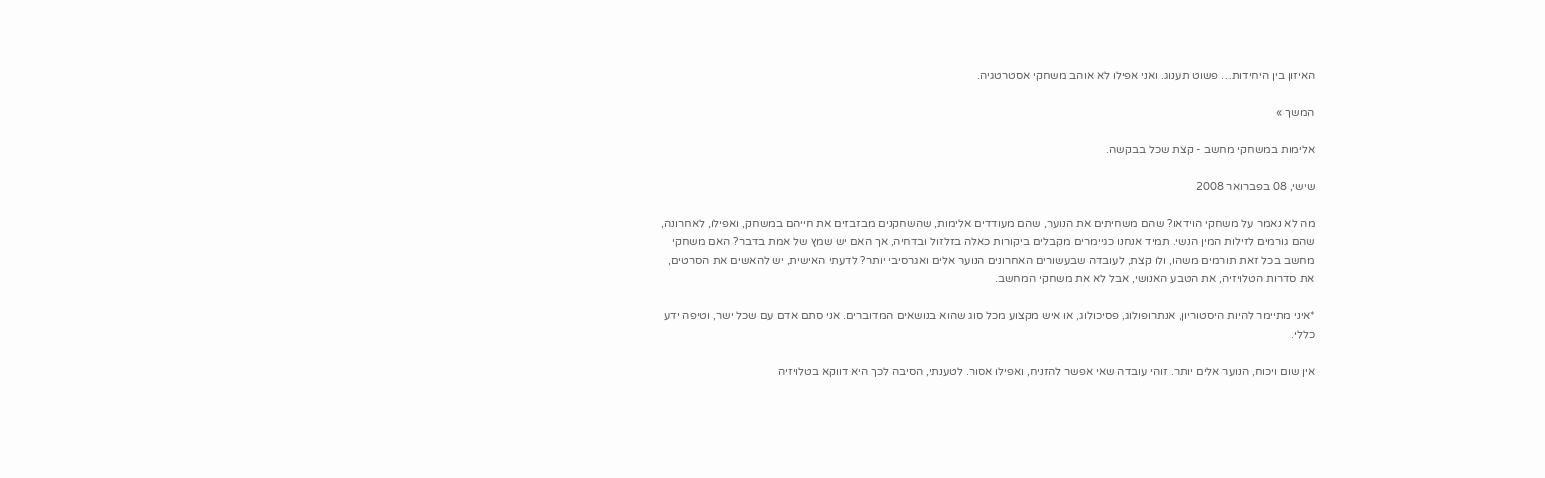האיזון בין היחידות… פשוט תענוג. ואני אפילו לא אוהב משחקי אסטרטגיה.

המשך »

אלימות במשחקי מחשב - קצת שכל בבקשה.

שישי, 08 בפברואר 2008

מה לא נאמר על משחקי הוידאו? שהם משחיתים את הנוער, שהם מעודדים אלימות, שהשחקנים מבזבזים את חייהם במשחק, ואפילו, לאחרונה, שהם גורמים לזילות המין הנשי. תמיד אנחנו כגיימרים מקבלים ביקורות כאלה בזלזול ובדחיה, אך האם יש שמץ של אמת בדבר? האם משחקי מחשב בכל זאת תורמים משהו, ולו קצת, לעובדה שבעשורים האחרונים הנוער אלים ואגרסיבי יותר? לדעתי האישית, יש להאשים את הסרטים, את סדרות הטלויזיה, את הטבע האנושי, אבל לא את משחקי המחשב.

*איני מתיימר להיות היסטוריון, אנתרופולוג, פסיכולוג, או איש מקצוע מכל סוג שהוא בנושאים המדוברים. אני סתם אדם עם שכל ישר, וטיפה ידע כללי.

אין שום ויכוח, הנוער אלים יותר. זוהי עובדה שאי אפשר להזניח, ואפילו אסור. לטענתי, הסיבה לכך היא דווקא בטלויזיה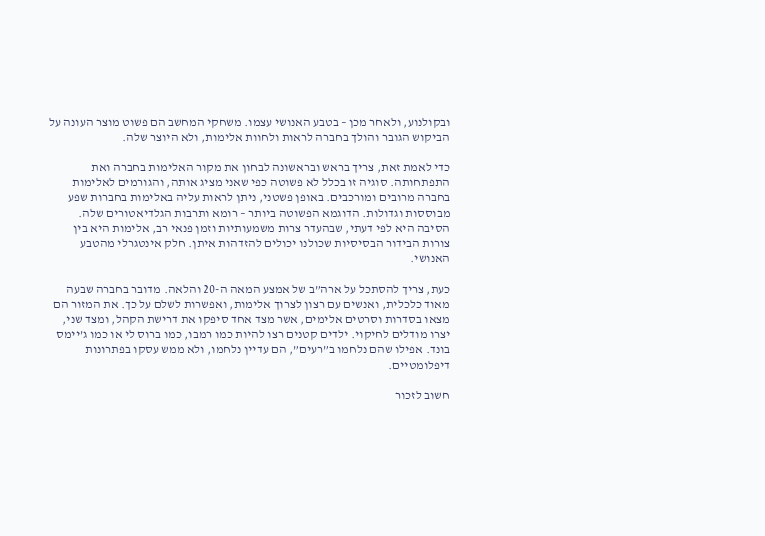ובקולנוע, ולאחר מכן – בטבע האנושי עצמו. משחקי המחשב הם פשוט מוצר העונה על הביקוש הגובר והולך בחברה לראות ולחוות אלימות, ולא היוצר שלה.

כדי לאמת זאת, צריך בראש ובראשונה לבחון את מקור האלימות בחברה ואת התפתחותה. סוגיה זו בכלל לא פשוטה כפי שאני מציג אותה, והגורמים לאלימות בחברה מרובים ומורכבים. באופן פשטני, ניתן לראות עליה באלימות בחברות שפע מבוססות וגדולות. הדוגמא הפשוטה ביותר – רומא ותרבות הגלדיאטורים שלה. הסיבה היא לפי דעתי, שבהעדר צרות משמעותיות וזמן פנאי רב, אלימות היא בין צורות הבידור הבסיסיות שכולנו יכולים להזדהות איתן. חלק אינטגרלי מהטבע האנושי.

כעת, צריך להסתכל על ארה”ב של אמצע המאה ה-20 והלאה. מדובר בחברה שבעה מאוד כלכלית, ואנשים עם רצון לצרוך אלימות, ואפשרות לשלם על כך. את המזור הם מצאו בסדרות וסרטים אלימים, אשר מצד אחד סיפקו את דרישת הקהל, ומצד שני, יצרו מודלים לחיקוי. ילדים קטנים רצו להיות כמו רמבו, כמו ברוס לי או כמו ג’יימס בונד. אפילו שהם נלחמו ב”רעים”, הם עדיין נלחמו, ולא ממש עסקו בפתרונות דיפלומטיים.

חשוב לזכור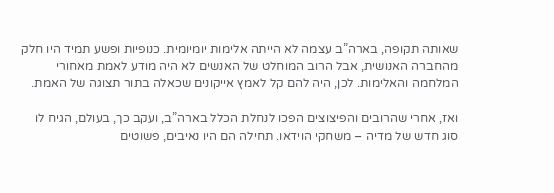שאותה תקופה, בארה”ב עצמה לא הייתה אלימות יומיומית. כנופיות ופשע תמיד היו חלק מהחברה האנושית, אבל הרוב המוחלט של האנשים לא היה מודע לאמת מאחורי המלחמה והאלימות. לכן, היה להם קל לאמץ אייקונים שכאלה בתור תצוגה של האמת.

ואז, אחרי שהרובים והפיצוצים הפכו לנחלת הכלל בארה”ב, ועקב כך, בעולם, הגיח לו סוג חדש של מדיה – משחקי הוידאו. תחילה הם היו נאיבים, פשוטים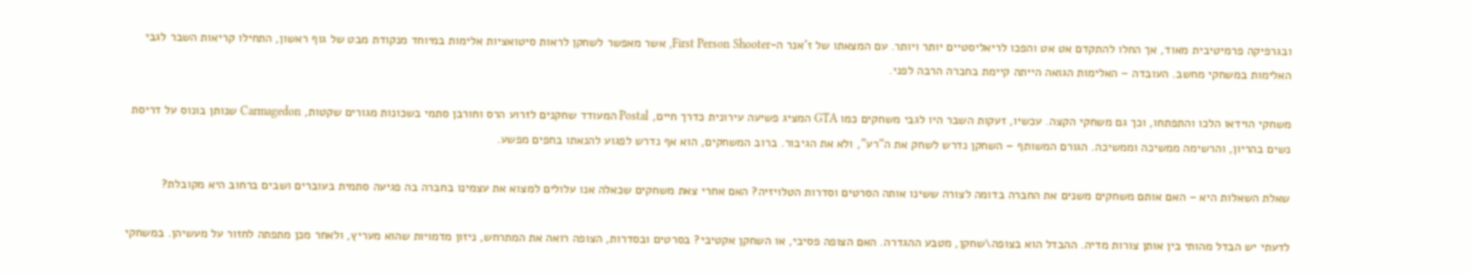ובגרפיקה פרמיטיבית מאוד, אך החלו להתקדם אט אט והפכו לריאליסטיים יותר ויותר. עם המצאתו של ז’אנר ה-First Person Shooter, אשר מאפשר לשחקן לראות סיטואציות אלימות במיוחד מנקודת מבט של גוף ראשון, התחילו קריאות השבר לגבי האלימות במשחקי מחשב. העובדה – האלימות הגואה הייתה קיימת בחברה הרבה לפני.

משחקי הוידאו הלכו והתפתחו, וכך גם משחקי הקצה. עכשיו, זעקות השבר היו לגבי משחקים כמו GTA המציג פשיעה עירונית כדרך חיים, Postal המעודד שחקנים לזרוע הרס וחורבן סתמי בשכונות מגורים שקטות, Carmagedon שנותן בונוס על דריסת נשים בהריון, והרשימה ממשיכה וממשיכה. הגורם המשותף – השחקן נדרש לשחק את ה”רע”, ולא את הגיבור. ברוב המשחקים, הוא אף נדרש לפגוע להנאתו בחפים מפשע.

שאלת השאלות היא – האם אותם משחקים משנים את החברה בדומה לצורה ששינו אותה הסרטים וסדרות הטלויזיה? האם אחרי צאת משחקים שכאלה אנו עלולים למצוא את עצמינו בחברה בה פגיעה סתמית בעוברים ושבים ברחוב היא מקובלת?

לדעתי יש הבדל מהותי בין אותן צורות מדיה. ההבדל הוא בצופה\שחקן, מטבע ההגדרה. האם הצופה פסיבי, או השחקן אקטיבי? בסרטים ובסדרות, הצופה רואה את המתרחש, ניזון מדמויות שהוא מעריץ, ולאחר מכן מתפתה לחזור על מעשיהן. במשחקי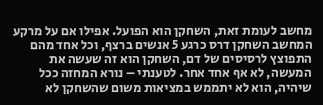מחשב לעומת זאת, השחקן הוא הפועל. אפילו אם על מרקע המחשב השחקן דרס כרגע 5 אנשים ברצף, וכל אחד מהם התפוצץ לרסיסים של דם, השחקן הוא זה שעשה את המעשה, לא אף אחד אחר. לטענתי – נורא המחזה ככל שיהיה, הוא לא יתממש במציאות משום שהשחקן לא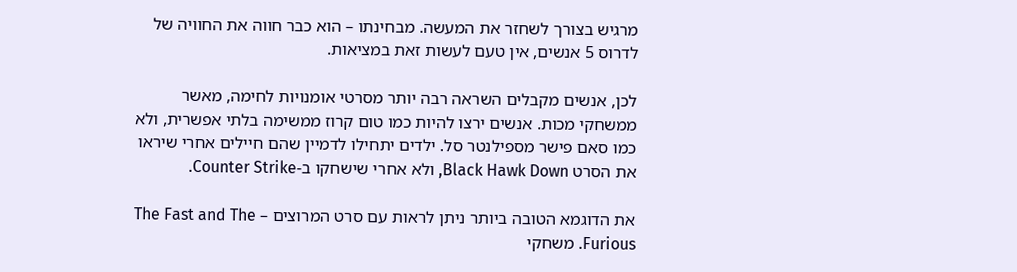מרגיש בצורך לשחזר את המעשה. מבחינתו – הוא כבר חווה את החוויה של לדרוס 5 אנשים, אין טעם לעשות זאת במציאות.

לכן, אנשים מקבלים השראה רבה יותר מסרטי אומנויות לחימה, מאשר ממשחקי מכות. אנשים ירצו להיות כמו טום קרוז ממשימה בלתי אפשרית, ולא כמו סאם פישר מספילנטר סל. ילדים יתחילו לדמיין שהם חיילים אחרי שיראו את הסרט Black Hawk Down, ולא אחרי שישחקו ב-Counter Strike.

את הדוגמא הטובה ביותר ניתן לראות עם סרט המרוצים – The Fast and The Furious. משחקי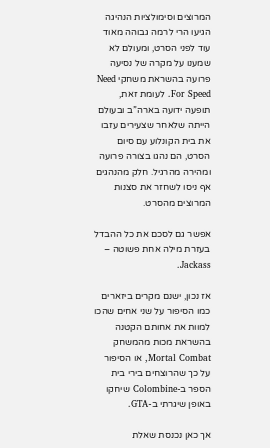המרוצים וסימולציות הנהיגה הגיעו הרי לרמה גבוהה מאוד עוד לפני הסרט, ומעולם לא שמענו על מקרה של נסיעה פרועה בהשראת משחקי Need For Speed. לעומת זאת, תופעה ידועה בארה”ב ובעולם הייתה שלאחר שצעירים עזבו את בית הקונלוע עם סיום הסרט, הם נהגו בצורה פרועה ומהירה מהרגיל. חלק מהנהגים אף ניסו לשחזר את סצנות המרוצים מהסרט.

אפשר גם לסכם את כל ההבדל בעזרת מילה אחת פשוטה – Jackass.

אז נכון, ישנם מקרים ביזארים כמו הסיפור על שני אחים שהכו למוות את אחותם הקטנה בהשראת מכות מהמשחק Mortal Combat, או הסיפור על כך שהרוצחים בירי בית הספר ב-Colombine שיחקו באופן שיגרתי ב-GTA.

אך כאן נכנסת שאלת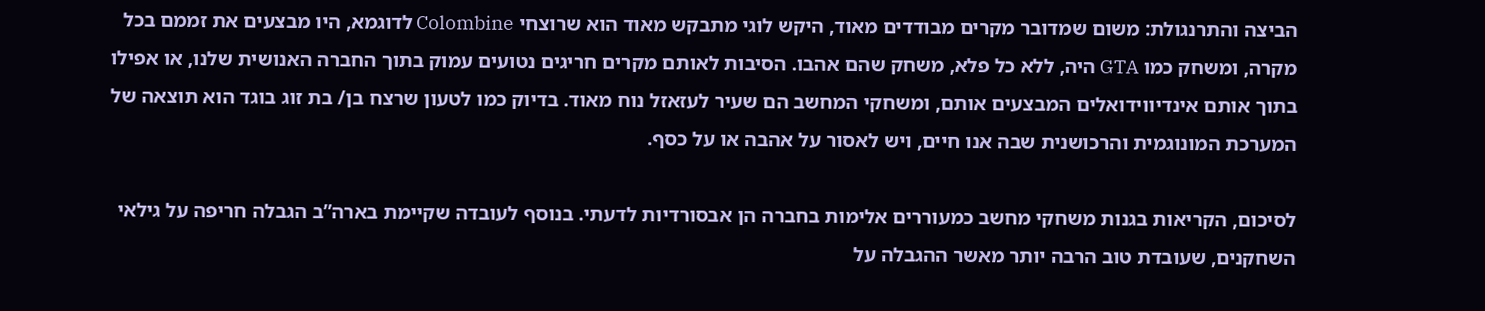הביצה והתרנגולת: משום שמדובר מקרים מבודדים מאוד, היקש לוגי מתבקש מאוד הוא שרוצחי Colombine לדוגמא, היו מבצעים את זממם בכל מקרה, ומשחק כמו GTA היה, ללא כל פלא, משחק שהם אהבו. הסיבות לאותם מקרים חריגים נטועים עמוק בתוך החברה האנושית שלנו, או אפילו בתוך אותם אינדיווידואלים המבצעים אותם, ומשחקי המחשב הם שעיר לעזאזל נוח מאוד. בדיוק כמו לטעון שרצח בן/ בת זוג בוגד הוא תוצאה של המערכת המונוגמית והרכושנית שבה אנו חיים, ויש לאסור על אהבה או על כסף.

לסיכום, הקריאות בגנות משחקי מחשב כמעוררים אלימות בחברה הן אבסורדיות לדעתי. בנוסף לעובדה שקיימת בארה”ב הגבלה חריפה על גילאי השחקנים, שעובדת טוב הרבה יותר מאשר ההגבלה על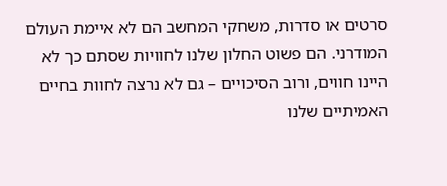סרטים או סדרות, משחקי המחשב הם לא איימת העולם המודרני. הם פשוט החלון שלנו לחוויות שסתם כך לא היינו חווים, ורוב הסיכויים – גם לא נרצה לחוות בחיים האמיתיים שלנו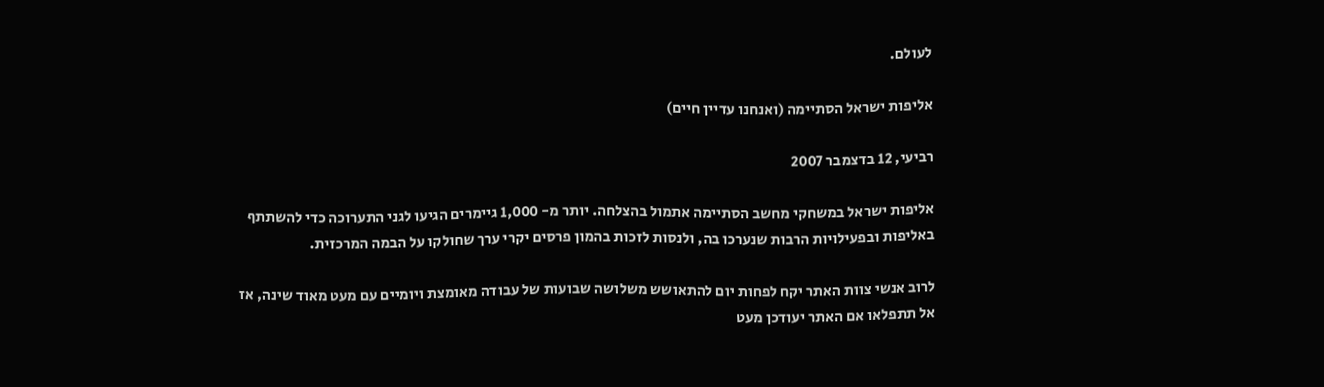לעולם.

אליפות ישראל הסתיימה (ואנחנו עדיין חיים)

רביעי, 12 בדצמבר 2007

אליפות ישראל במשחקי מחשב הסתיימה אתמול בהצלחה. יותר מ- 1,000 גיימרים הגיעו לגני התערוכה כדי להשתתף באליפות ובפעילויות הרבות שנערכו בה, ולנסות לזכות בהמון פרסים יקרי ערך שחולקו על הבמה המרכזית.

לרוב אנשי צוות האתר יקח לפחות יום להתאושש משלושה שבועות של עבודה מאומצת ויומיים עם מעט מאוד שינה, אז אל תתפלאו אם האתר יעודכן מעט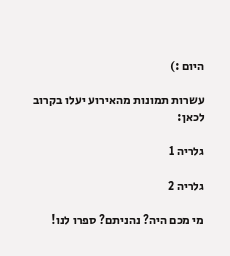היום :)

עשרות תמונות מהאירוע יעלו בקרוב לכאן:

גלריה 1

גלריה 2

מי מכם היה? נהניתם? ספרו לנו!